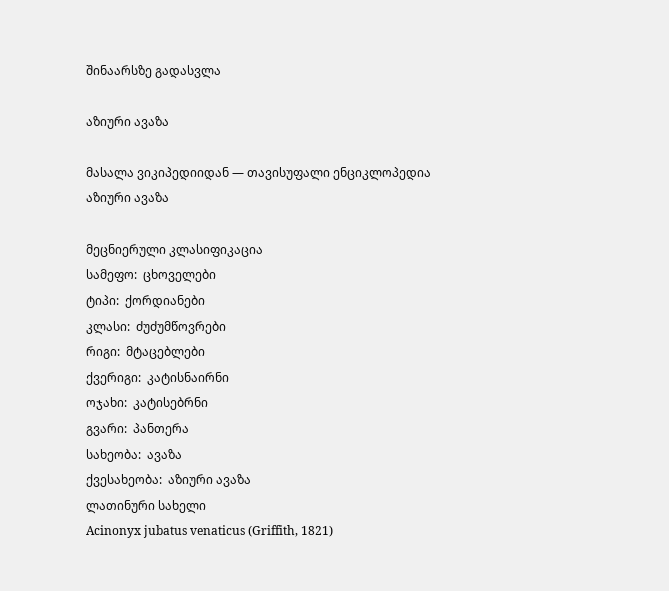შინაარსზე გადასვლა

აზიური ავაზა

მასალა ვიკიპედიიდან — თავისუფალი ენციკლოპედია
აზიური ავაზა

მეცნიერული კლასიფიკაცია
სამეფო:  ცხოველები
ტიპი:  ქორდიანები
კლასი:  ძუძუმწოვრები
რიგი:  მტაცებლები
ქვერიგი:  კატისნაირნი
ოჯახი:  კატისებრნი
გვარი:  პანთერა
სახეობა:  ავაზა
ქვესახეობა:  აზიური ავაზა
ლათინური სახელი
Acinonyx jubatus venaticus (Griffith, 1821)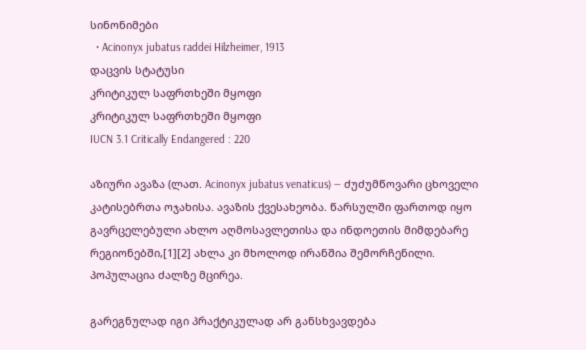სინონიმები
  • Acinonyx jubatus raddei Hilzheimer, 1913
დაცვის სტატუსი
კრიტიკულ საფრთხეში მყოფი
კრიტიკულ საფრთხეში მყოფი
IUCN 3.1 Critically Endangered : 220

აზიური ავაზა (ლათ. Acinonyx jubatus venaticus) — ძუძუმწოვარი ცხოველი კატისებრთა ოჯახისა. ავაზის ქვესახეობა. წარსულში ფართოდ იყო გავრცელებული ახლო აღმოსავლეთისა და ინდოეთის მიმდებარე რეგიონებში,[1][2] ახლა კი მხოლოდ ირანშია შემორჩენილი. პოპულაცია ძალზე მცირეა.

გარეგნულად იგი პრაქტიკულად არ განსხვავდება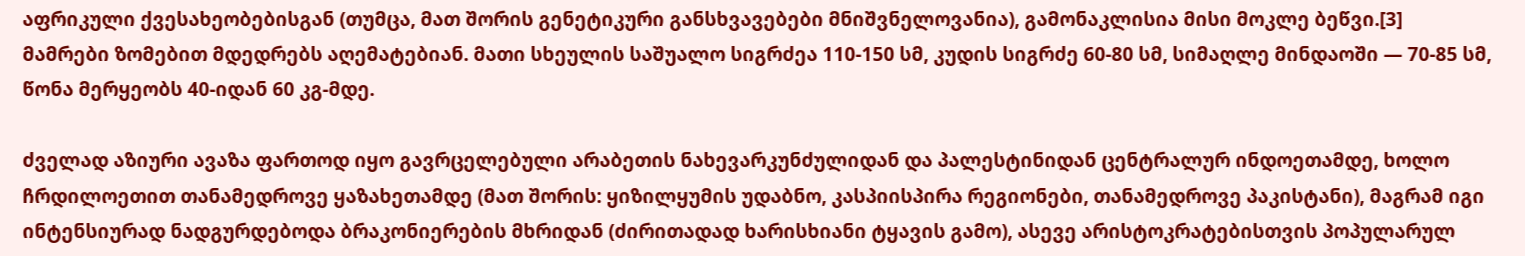აფრიკული ქვესახეობებისგან (თუმცა, მათ შორის გენეტიკური განსხვავებები მნიშვნელოვანია), გამონაკლისია მისი მოკლე ბეწვი.[3] მამრები ზომებით მდედრებს აღემატებიან. მათი სხეულის საშუალო სიგრძეა 110-150 სმ, კუდის სიგრძე 60-80 სმ, სიმაღლე მინდაოში — 70-85 სმ, წონა მერყეობს 40-იდან 60 კგ-მდე.

ძველად აზიური ავაზა ფართოდ იყო გავრცელებული არაბეთის ნახევარკუნძულიდან და პალესტინიდან ცენტრალურ ინდოეთამდე, ხოლო ჩრდილოეთით თანამედროვე ყაზახეთამდე (მათ შორის: ყიზილყუმის უდაბნო, კასპიისპირა რეგიონები, თანამედროვე პაკისტანი), მაგრამ იგი ინტენსიურად ნადგურდებოდა ბრაკონიერების მხრიდან (ძირითადად ხარისხიანი ტყავის გამო), ასევე არისტოკრატებისთვის პოპულარულ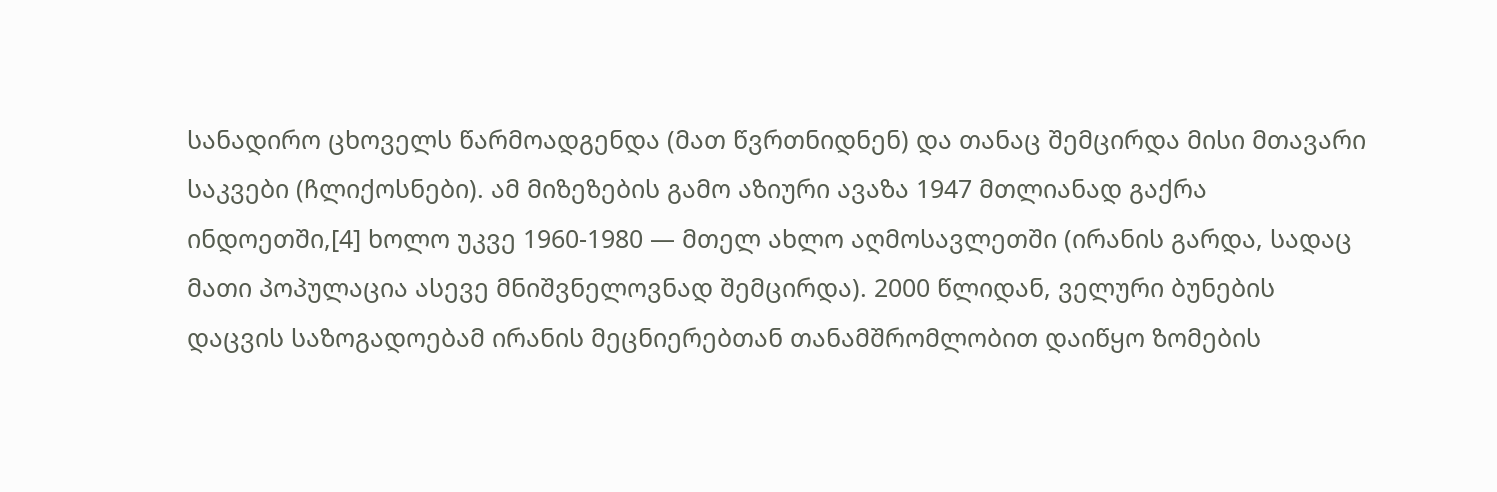სანადირო ცხოველს წარმოადგენდა (მათ წვრთნიდნენ) და თანაც შემცირდა მისი მთავარი საკვები (ჩლიქოსნები). ამ მიზეზების გამო აზიური ავაზა 1947 მთლიანად გაქრა ინდოეთში,[4] ხოლო უკვე 1960-1980 — მთელ ახლო აღმოსავლეთში (ირანის გარდა, სადაც მათი პოპულაცია ასევე მნიშვნელოვნად შემცირდა). 2000 წლიდან, ველური ბუნების დაცვის საზოგადოებამ ირანის მეცნიერებთან თანამშრომლობით დაიწყო ზომების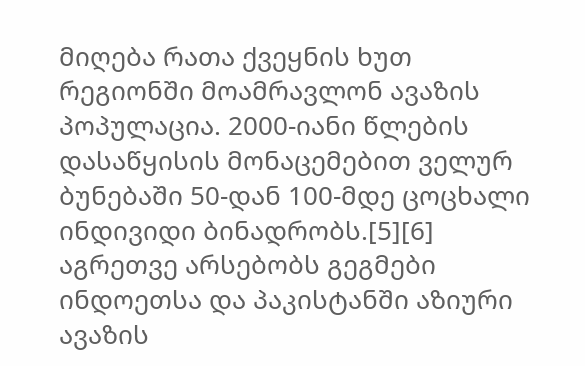მიღება რათა ქვეყნის ხუთ რეგიონში მოამრავლონ ავაზის პოპულაცია. 2000-იანი წლების დასაწყისის მონაცემებით ველურ ბუნებაში 50-დან 100-მდე ცოცხალი ინდივიდი ბინადრობს.[5][6] აგრეთვე არსებობს გეგმები ინდოეთსა და პაკისტანში აზიური ავაზის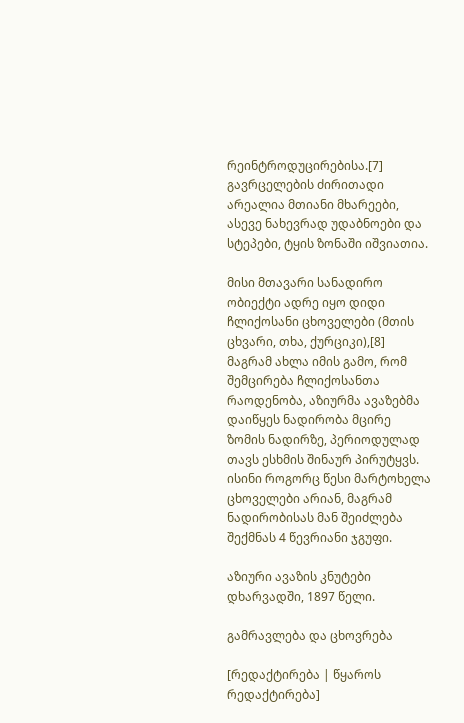რეინტროდუცირებისა.[7] გავრცელების ძირითადი არეალია მთიანი მხარეები, ასევე ნახევრად უდაბნოები და სტეპები, ტყის ზონაში იშვიათია.

მისი მთავარი სანადირო ობიექტი ადრე იყო დიდი ჩლიქოსანი ცხოველები (მთის ცხვარი, თხა, ქურციკი),[8] მაგრამ ახლა იმის გამო, რომ შემცირება ჩლიქოსანთა რაოდენობა, აზიურმა ავაზებმა დაიწყეს ნადირობა მცირე ზომის ნადირზე, პერიოდულად თავს ესხმის შინაურ პირუტყვს. ისინი როგორც წესი მარტოხელა ცხოველები არიან, მაგრამ ნადირობისას მან შეიძლება შექმნას 4 წევრიანი ჯგუფი.

აზიური ავაზის კნუტები დხარვადში, 1897 წელი.

გამრავლება და ცხოვრება

[რედაქტირება | წყაროს რედაქტირება]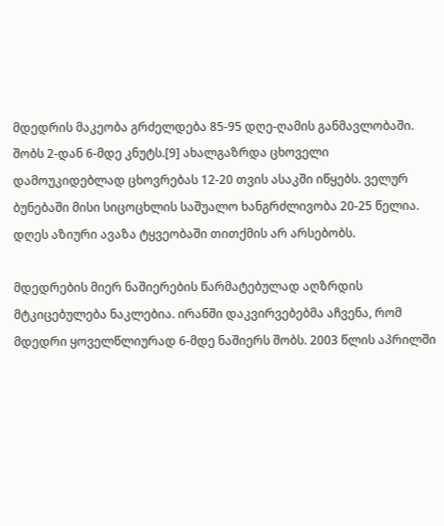მდედრის მაკეობა გრძელდება 85-95 დღე-ღამის განმავლობაში. შობს 2-დან 6-მდე კნუტს.[9] ახალგაზრდა ცხოველი დამოუკიდებლად ცხოვრებას 12-20 თვის ასაკში იწყებს. ველურ ბუნებაში მისი სიცოცხლის საშუალო ხანგრძლივობა 20-25 წელია. დღეს აზიური ავაზა ტყვეობაში თითქმის არ არსებობს.

მდედრების მიერ ნაშიერების წარმატებულად აღზრდის მტკიცებულება ნაკლებია. ირანში დაკვირვებებმა აჩვენა, რომ მდედრი ყოველწლიურად 6-მდე ნაშიერს შობს. 2003 წლის აპრილში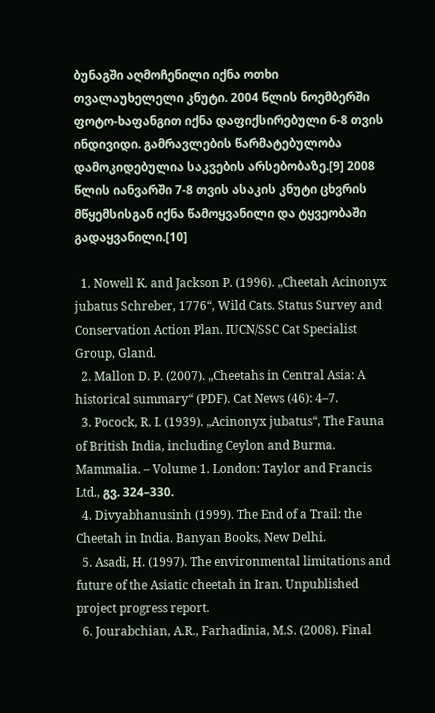ბუნაგში აღმოჩენილი იქნა ოთხი თვალაუხელელი კნუტი. 2004 წლის ნოემბერში ფოტო-ხაფანგით იქნა დაფიქსირებული 6-8 თვის ინდივიდი. გამრავლების წარმატებულობა დამოკიდებულია საკვების არსებობაზე.[9] 2008 წლის იანვარში 7-8 თვის ასაკის კნუტი ცხვრის მწყემსისგან იქნა წამოყვანილი და ტყვეობაში გადაყვანილი.[10]

  1. Nowell K. and Jackson P. (1996). „Cheetah Acinonyx jubatus Schreber, 1776“, Wild Cats. Status Survey and Conservation Action Plan. IUCN/SSC Cat Specialist Group, Gland.
  2. Mallon D. P. (2007). „Cheetahs in Central Asia: A historical summary“ (PDF). Cat News (46): 4–7.
  3. Pocock, R. I. (1939). „Acinonyx jubatus“, The Fauna of British India, including Ceylon and Burma. Mammalia. – Volume 1. London: Taylor and Francis Ltd., გვ. 324–330.
  4. Divyabhanusinh (1999). The End of a Trail: the Cheetah in India. Banyan Books, New Delhi.
  5. Asadi, H. (1997). The environmental limitations and future of the Asiatic cheetah in Iran. Unpublished project progress report.
  6. Jourabchian, A.R., Farhadinia, M.S. (2008). Final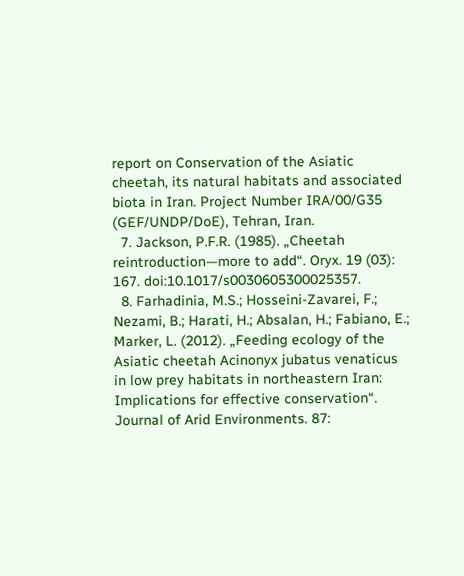report on Conservation of the Asiatic cheetah, its natural habitats and associated biota in Iran. Project Number IRA/00/G35 (GEF/UNDP/DoE), Tehran, Iran.
  7. Jackson, P.F.R. (1985). „Cheetah reintroduction—more to add“. Oryx. 19 (03): 167. doi:10.1017/s0030605300025357.
  8. Farhadinia, M.S.; Hosseini-Zavarei, F.; Nezami, B.; Harati, H.; Absalan, H.; Fabiano, E.; Marker, L. (2012). „Feeding ecology of the Asiatic cheetah Acinonyx jubatus venaticus in low prey habitats in northeastern Iran: Implications for effective conservation“. Journal of Arid Environments. 87: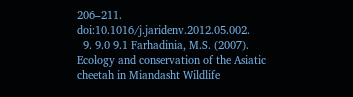206–211. doi:10.1016/j.jaridenv.2012.05.002.
  9. 9.0 9.1 Farhadinia, M.S. (2007). Ecology and conservation of the Asiatic cheetah in Miandasht Wildlife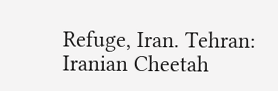Refuge, Iran. Tehran: Iranian Cheetah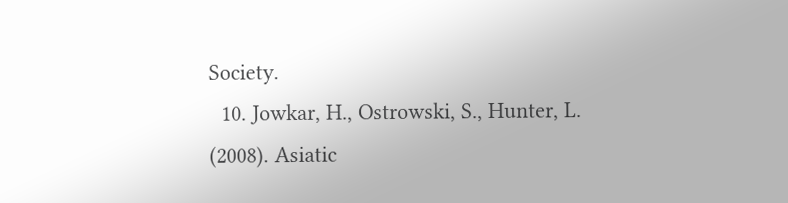Society.
  10. Jowkar, H., Ostrowski, S., Hunter, L. (2008). Asiatic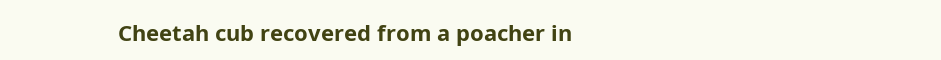Cheetah cub recovered from a poacher in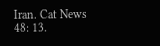Iran. Cat News 48: 13.